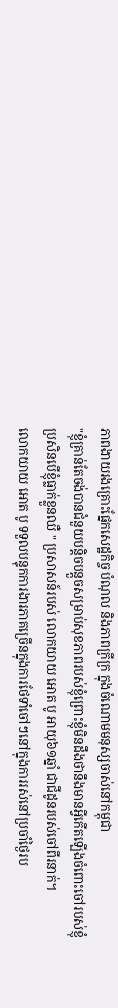ភាពងាយរងគ្រោះផ្នែកសេដ្ឋកិច្ច បំណុល និងភាពក្រីក្រ ក្នុងចំណោមមនុស្សចាស់នៅកម្ពុជា
"ខ្ញុំគ្រាន់តែចង់បានជំនួយបន្តិចបន្តួចសម្រាប់សុខភាពរបស់ខ្ញុំព្រោះខ្ញុំមិនដឹងថានឹងមានអ្វីកើតឡើងចំពោះចៅរបស់ខ្ញុំ ប្រសិនបើខ្ញុំធ្លាក់ខ្លួនឈឺ " ប្រសាសន៍របស់ លោកយាយ អោត បូ អាយុ៦១ឆ្នាំ ជាជីដូនរបស់ចៅពីរនាក់។
លោកយាយ អោត បូ ទទួលបន្ទុកការងារភាគច្រើនក្នុងការថែទាំចៅៗនៅក្នុងការរស់នៅប្រចាំថ្ងៃរប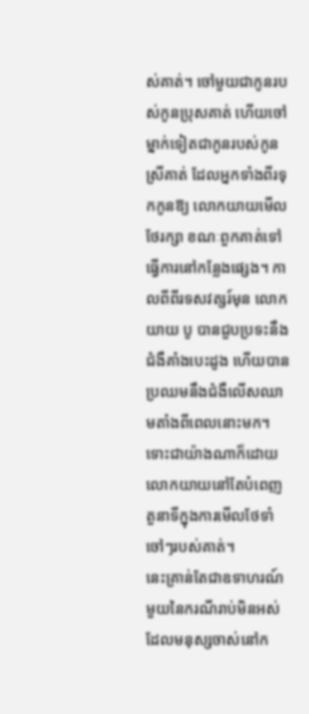ស់គាត់។ ចៅមួយជាកូនរបស់កូនប្រុសគាត់ ហើយចៅម្នាក់ទៀតជាកូនរបស់កូនស្រីគាត់ ដែលអ្នកទាំងពីរទុកកូនឱ្យ លោកយាយមើលថែរក្សា ខណៈពួកគាត់ទៅធ្វើការនៅកន្លែងផ្សេង។ កាលពីពីរទសវត្សរ៍មុន លោកយាយ បូ បានជួបប្រទះនឹងជំងឺគាំងបេះដូង ហើយបានប្រឈមនឹងជំងឺលើសឈាមតាំងពីពេលនោះមក។ ទោះជាយ៉ាងណាក៏ដោយលោកយាយនៅតែបំពេញតួនាទីក្នុងការមើលថែទាំចៅៗរបស់គាត់។
នេះគ្រាន់តែជាឧទាហរណ៍មួយនៃករណីរាប់មិនអស់ ដែលមនុស្សចាស់នៅក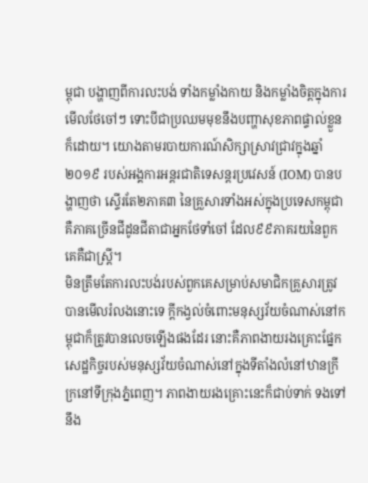ម្ពុជា បង្ហាញពីការលះបង់ ទាំងកម្លាំងកាយ និងកម្លាំងចិត្តក្នុងការមើលថែចៅៗ ទោះបីជាប្រឈមមុខនឹងបញ្ហាសុខភាពផ្ទាល់ខ្លួនក៏ដោយ។ យោងតាមរបាយការណ៍សិក្សាស្រាវជ្រាវក្នុងឆ្នាំ២០១៩ របស់អង្គការអន្តរជាតិទេសន្តរប្រវេសន៍ (IOM) បានបង្ហាញថា ស្ទើរតែ២ភាគ៣ នៃគ្រួសារទាំងអស់ក្នុងប្រទេសកម្ពុជា គឺភាគច្រើនជីដូនជីតាជាអ្នកថែទាំចៅ ដែល៩៩ភាគរយនៃពួកគេគឺជាស្ត្រី។
មិនត្រឹមតែការលះបង់របស់ពួកគេសម្រាប់សមាជិកគ្រួសារត្រូវបានមើលរំលងនោះទេ ក្តីកង្វល់ចំពោះមនុស្សវ័យចំណាស់នៅកម្ពុជាក៏ត្រូវបានលេចឡើងផងដែរ នោះគឺភាពងាយរងគ្រោះផ្នែកសេដ្ឋកិច្ចរបស់មនុស្សវ័យចំណាស់នៅក្នុងទីតាំងលំនៅឋានក្រីក្រនៅទីក្រុងភ្នំពេញ។ ភាពងាយរងគ្រោះនេះក៏ជាប់ទាក់ ទងទៅនឹង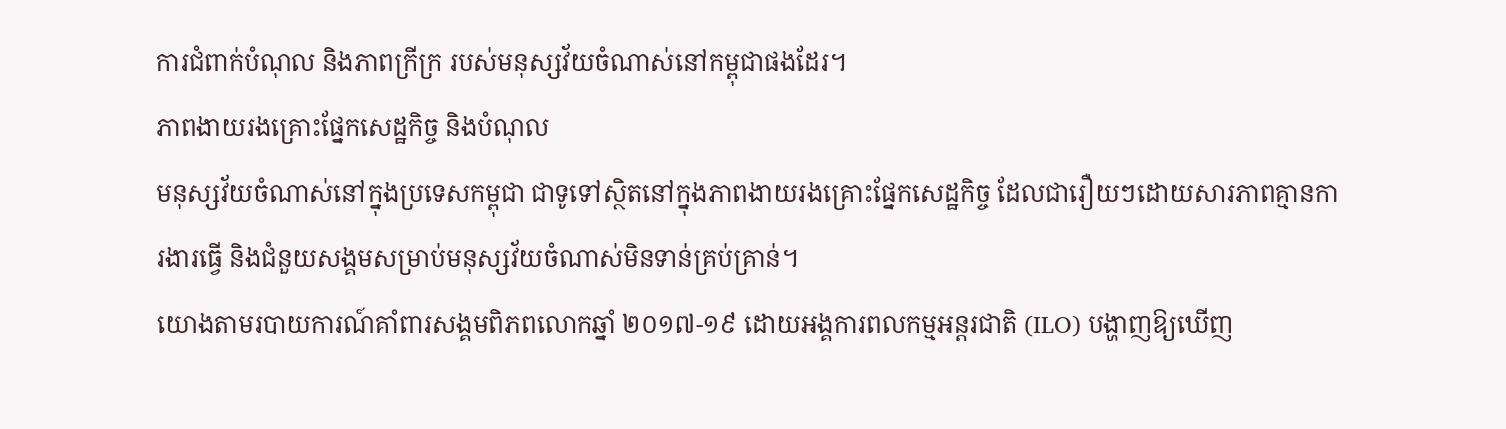ការជំពាក់បំណុល និងភាពក្រីក្រ របស់មនុស្សវ័យចំណាស់នៅកម្ពុជាផងដែរ។
ភាពងាយរងគ្រោះផ្នែកសេដ្ឋកិច្ច និងបំណុល
មនុស្សវ័យចំណាស់នៅក្នុងប្រទេសកម្ពុជា ជាទូទៅស្ថិតនៅក្នុងភាពងាយរងគ្រោះផ្នែកសេដ្ឋកិច្ច ដែលជារឿយៗដោយសារភាពគ្មានការងារធ្វើ និងជំនួយសង្គមសម្រាប់មនុស្សវ័យចំណាស់មិនទាន់គ្រប់គ្រាន់។
យោងតាមរបាយការណ៍គាំពារសង្គមពិភពលោកឆ្នាំ ២០១៧-១៩ ដោយអង្គការពលកម្មអន្តរជាតិ (ILO) បង្ហាញឱ្យឃើញ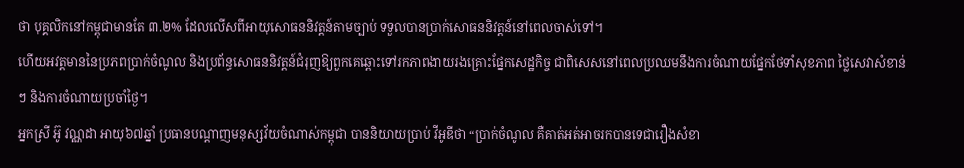ថា បុគ្គលិកនៅកម្ពុជាមានតែ ៣.២% ដែលលើសពីអាយុសោធននិវត្តន៍តាមច្បាប់ ទទួលបានប្រាក់សោធននិវត្តន៍នៅពេលចាស់ទៅ។
ហើយអវត្ដមាននៃប្រភពប្រាក់ចំណូល និងប្រព័ន្ធសោធននិវត្តន៍ជំរុញឱ្យពួកគេឆ្ពោះទៅរកភាពងាយរងគ្រោះផ្នែកសេដ្ឋកិច្ច ជាពិសេសនៅពេលប្រឈមនឹងការចំណាយផ្នែកថែទាំសុខភាព ថ្លៃសេវាសំខាន់ៗ និងការចំណាយប្រចាំថ្ងៃ។
អ្នកស្រី អ៊ូ វណ្ណដា អាយុ៦៧ឆ្នាំ ប្រធានបណ្ដាញមនុស្សវ័យចំណាស់កម្ពុជា បាននិយាយប្រាប់ វីអូឌីថា “ប្រាក់ចំណូល គឺគាត់អត់អាចរកបានទេជារឿងសំខា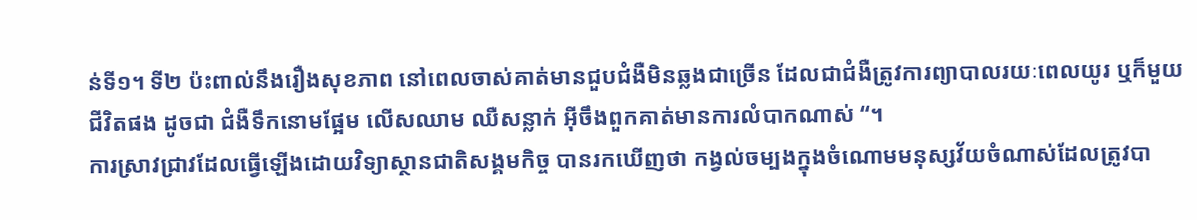ន់ទី១។ ទី២ ប៉ះពាល់នឹងរឿងសុខភាព នៅពេលចាស់គាត់មានជួបជំងឺមិនឆ្លងជាច្រើន ដែលជាជំងឺត្រូវការព្យាបាលរយៈពេលយូរ ឬក៏មួយជីវិតផង ដូចជា ជំងឺទឹកនោមផ្អែម លើសឈាម ឈឺសន្លាក់ អ៊ីចឹងពួកគាត់មានការលំបាកណាស់ “។
ការស្រាវជ្រាវដែលធ្វើឡើងដោយវិទ្យាស្ថានជាតិសង្គមកិច្ច បានរកឃើញថា កង្វល់ចម្បងក្នុងចំណោមមនុស្សវ័យចំណាស់ដែលត្រូវបា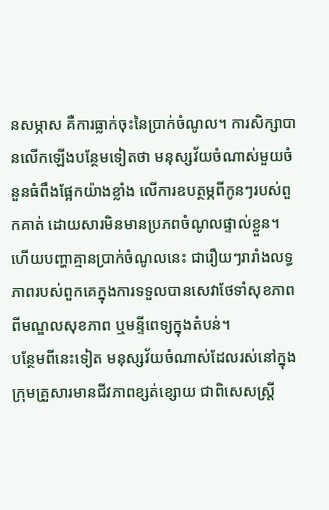នសម្ភាស គឺការធ្លាក់ចុះនៃប្រាក់ចំណូល។ ការសិក្សាបានលើកឡើងបន្ថែមទៀតថា មនុស្សវ័យចំណាស់មួយចំនួនធំពឹងផ្អែកយ៉ាងខ្លាំង លើការឧបត្ថម្ភពីកូនៗរបស់ពួកគាត់ ដោយសារមិនមានប្រភពចំណូលផ្ទាល់ខ្លួន។ ហើយបញ្ហាគ្មានប្រាក់ចំណូលនេះ ជារឿយៗរារាំងលទ្ធភាពរបស់ពួកគេក្នុងការទទួលបានសេវាថែទាំសុខភាពពីមណ្ឌលសុខភាព ឬមន្ទីពេទ្យក្នុងតំបន់។
បន្ថែមពីនេះទៀត មនុស្សវ័យចំណាស់ដែលរស់នៅក្នុងក្រុមគ្រួសារមានជីវភាពខ្សត់ខ្សោយ ជាពិសេសស្រ្តី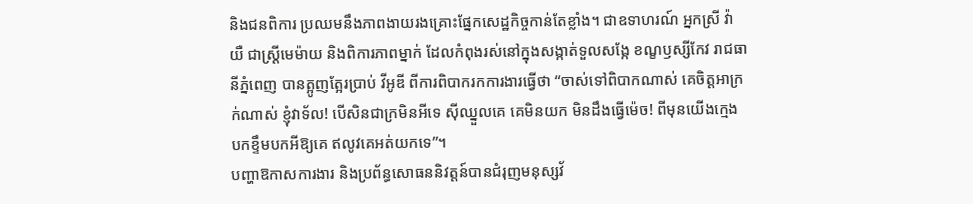និងជនពិការ ប្រឈមនឹងភាពងាយរងគ្រោះផ្នែកសេដ្ឋកិច្ចកាន់តែខ្លាំង។ ជាឧទាហរណ៍ អ្នកស្រី វ៉ា យឺ ជាស្ត្រីមេម៉ាយ និងពិការភាពម្នាក់ ដែលកំពុងរស់នៅក្នុងសង្កាត់ទួលសង្កែ ខណ្ខឫស្សីកែវ រាជធានីភ្នំពេញ បានត្អូញត្អែរប្រាប់ វីអូឌី ពីការពិបាករកការងារធ្វើថា “ចាស់ទៅពិបាកណាស់ គេចិត្តអាក្រក់ណាស់ ខ្ញុំវាទ័ល! បើសិនជាក្រមិនអីទេ ស៊ីឈ្នួលគេ គេមិនយក មិនដឹងធ្វើម៉េច! ពីមុនយើងក្មេង បកខ្ទឹមបកអីឱ្យគេ ឥលូវគេអត់យកទេ”។
បញ្ហាឱកាសការងារ និងប្រព័ន្ធសោធននិវត្តន៍បានជំរុញមនុស្សវ័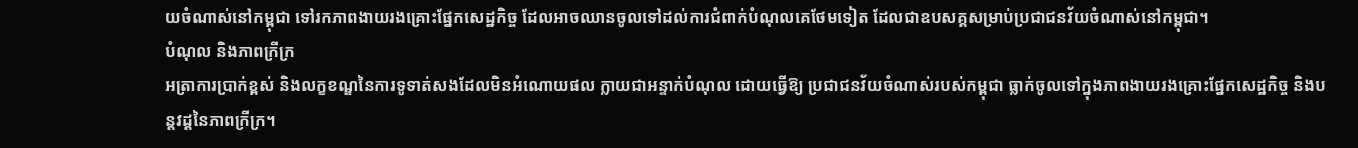យចំណាស់នៅកម្ពុជា ទៅរកភាពងាយរងគ្រោះផ្នែកសេដ្ឋកិច្ច ដែលអាចឈានចូលទៅដល់ការជំពាក់បំណុលគេថែមទៀត ដែលជាឧបសគ្គសម្រាប់ប្រជាជនវ័យចំណាស់នៅកម្ពុជា។
បំណុល និងភាពក្រីក្រ
អត្រាការប្រាក់ខ្ពស់ និងលក្ខខណ្ឌនៃការទូទាត់សងដែលមិនអំណោយផល ក្លាយជាអន្ទាក់បំណុល ដោយធ្វើឱ្យ ប្រជាជនវ័យចំណាស់របស់កម្ពុជា ធ្លាក់ចូលទៅក្នុងភាពងាយរងគ្រោះផ្នែកសេដ្ឋកិច្ច និងបន្តវដ្តនៃភាពក្រីក្រ។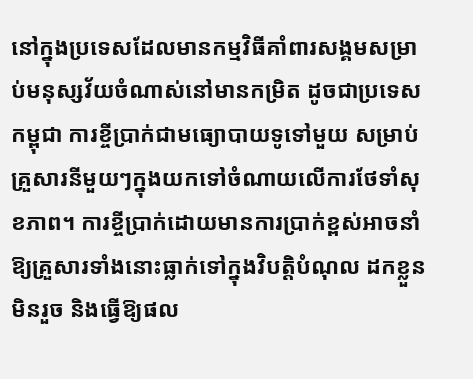នៅក្នុងប្រទេសដែលមានកម្មវិធីគាំពារសង្គមសម្រាប់មនុស្សវ័យចំណាស់នៅមានកម្រិត ដូចជាប្រទេសកម្ពុជា ការខ្ចីប្រាក់ជាមធ្យោបាយទូទៅមួយ សម្រាប់គ្រួសារនីមួយៗក្នុងយកទៅចំណាយលើការថែទាំសុខភាព។ ការខ្ចីប្រាក់ដោយមានការប្រាក់ខ្ពស់អាចនាំឱ្យគ្រួសារទាំងនោះធ្លាក់ទៅក្នុងវិបត្តិបំណុល ដកខ្លួនមិនរួច និងធ្វើឱ្យផល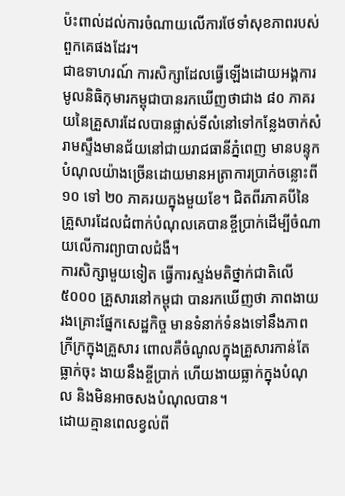ប៉ះពាល់ដល់ការចំណាយលើការថែទាំសុខភាពរបស់ពួកគេផងដែរ។
ជាឧទាហរណ៍ ការសិក្សាដែលធ្វើឡើងដោយអង្គការមូលនិធិកុមារកម្ពុជាបានរកឃើញថាជាង ៨០ ភាគរយនៃគ្រួសារដែលបានផ្លាស់ទីលំនៅទៅកន្លែងចាក់សំរាមស្ទឹងមានជ័យនៅជាយរាជធានីភ្នំពេញ មានបន្ទុកបំណុលយ៉ាងច្រើនដោយមានអត្រាការប្រាក់ចន្លោះពី ១០ ទៅ ២០ ភាគរយក្នុងមួយខែ។ ជិតពីរភាគបីនៃគ្រួសារដែលជំពាក់បំណុលគេបានខ្ចីប្រាក់ដើម្បីចំណាយលើការព្យាបាលជំងឺ។
ការសិក្សាមួយទៀត ធ្វើការស្ទង់មតិថ្នាក់ជាតិលើ ៥០០០ គ្រួសារនៅកម្ពុជា បានរកឃើញថា ភាពងាយរងគ្រោះផ្នែកសេដ្ឋកិច្ច មានទំនាក់ទំនងទៅនឹងភាពក្រីក្រក្នុងគ្រួសារ ពោលគឺចំណូលក្នុងគ្រួសារកាន់តែធ្លាក់ចុះ ងាយនឹងខ្ចីប្រាក់ ហើយងាយធ្លាក់ក្នុងបំណុល និងមិនអាចសងបំណុលបាន។
ដោយគ្មានពេលខ្វល់ពី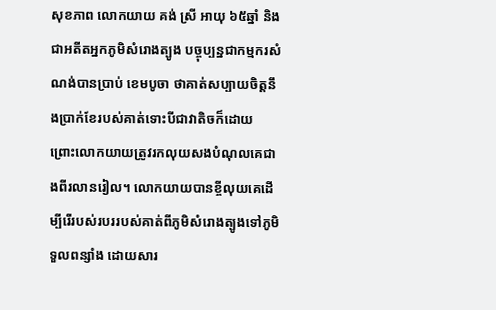សុខភាព លោកយាយ គង់ ស្រី អាយុ ៦៥ឆ្នាំ និងជាអតីតអ្នកភូមិសំរោងត្បូង បច្ចុប្បន្នជាកម្មករសំណង់បានប្រាប់ ខេមបូចា ថាគាត់សប្បាយចិត្តនឹងប្រាក់ខែរបស់គាត់ទោះបីជាវាតិចក៏ដោយ ព្រោះលោកយាយត្រូវរកលុយសងបំណុលគេជាងពីរលានរៀល។ លោកយាយបានខ្ចីលុយគេដើម្បីរើរបស់របររបស់គាត់ពីភូមិសំរោងត្បូងទៅភូមិទួលពន្សាំង ដោយសារ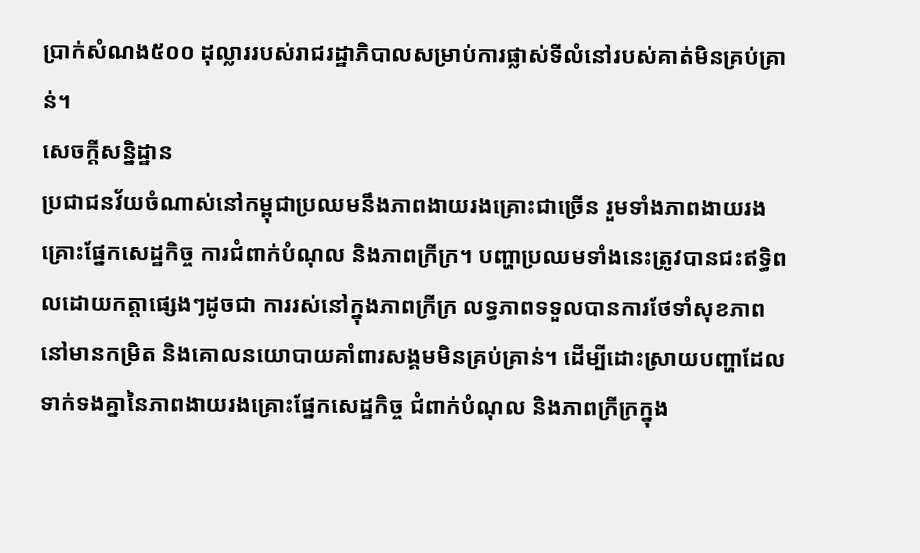ប្រាក់សំណង៥០០ ដុល្លាររបស់រាជរដ្ឋាភិបាលសម្រាប់ការផ្លាស់ទីលំនៅរបស់គាត់មិនគ្រប់គ្រាន់។
សេចក្តីសន្និដ្ឋាន
ប្រជាជនវ័យចំណាស់នៅកម្ពុជាប្រឈមនឹងភាពងាយរងគ្រោះជាច្រើន រួមទាំងភាពងាយរងគ្រោះផ្នែកសេដ្ឋកិច្ច ការជំពាក់បំណុល និងភាពក្រីក្រ។ បញ្ហាប្រឈមទាំងនេះត្រូវបានជះឥទ្ធិពលដោយកត្តាផ្សេងៗដូចជា ការរស់នៅក្នុងភាពក្រីក្រ លទ្ធភាពទទួលបានការថែទាំសុខភាពនៅមានកម្រិត និងគោលនយោបាយគាំពារសង្គមមិនគ្រប់គ្រាន់។ ដើម្បីដោះស្រាយបញ្ហាដែលទាក់ទងគ្នានៃភាពងាយរងគ្រោះផ្នែកសេដ្ឋកិច្ច ជំពាក់បំណុល និងភាពក្រីក្រក្នុង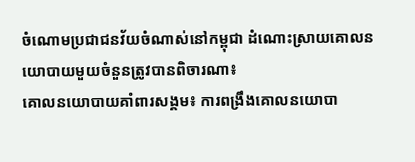ចំណោមប្រជាជនវ័យចំណាស់នៅកម្ពុជា ដំណោះស្រាយគោលនយោបាយមួយចំនួនត្រូវបានពិចារណា៖
គោលនយោបាយគាំពារសង្គម៖ ការពង្រឹងគោលនយោបា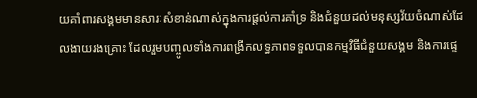យគាំពារសង្គមមានសារៈសំខាន់ណាស់ក្នុងការផ្តល់ការគាំទ្រ និងជំនួយដល់មនុស្សវ័យចំណាស់ដែលងាយរងគ្រោះ ដែលរួមបញ្ចូលទាំងការពង្រីកលទ្ធភាពទទួលបានកម្មវិធីជំនួយសង្គម និងការផ្ទេ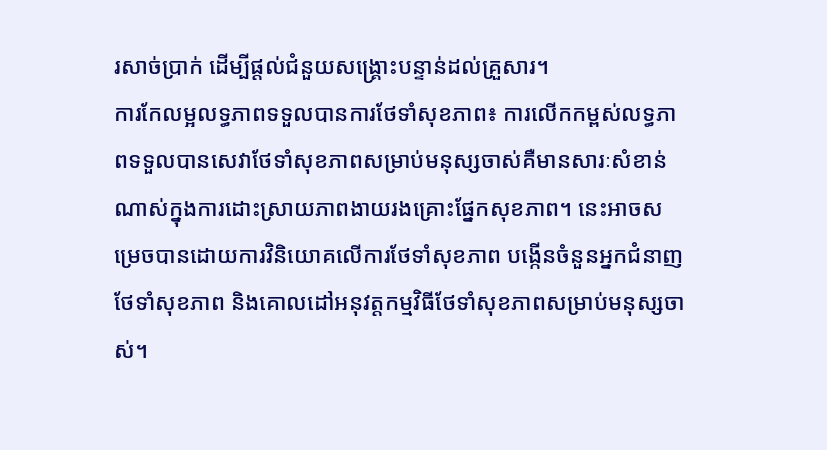រសាច់ប្រាក់ ដើម្បីផ្តល់ជំនួយសង្គ្រោះបន្ទាន់ដល់គ្រួសារ។
ការកែលម្អលទ្ធភាពទទួលបានការថែទាំសុខភាព៖ ការលើកកម្ពស់លទ្ធភាពទទួលបានសេវាថែទាំសុខភាពសម្រាប់មនុស្សចាស់គឺមានសារៈសំខាន់ណាស់ក្នុងការដោះស្រាយភាពងាយរងគ្រោះផ្នែកសុខភាព។ នេះអាចសម្រេចបានដោយការវិនិយោគលើការថែទាំសុខភាព បង្កើនចំនួនអ្នកជំនាញថែទាំសុខភាព និងគោលដៅអនុវត្តកម្មវិធីថែទាំសុខភាពសម្រាប់មនុស្សចាស់។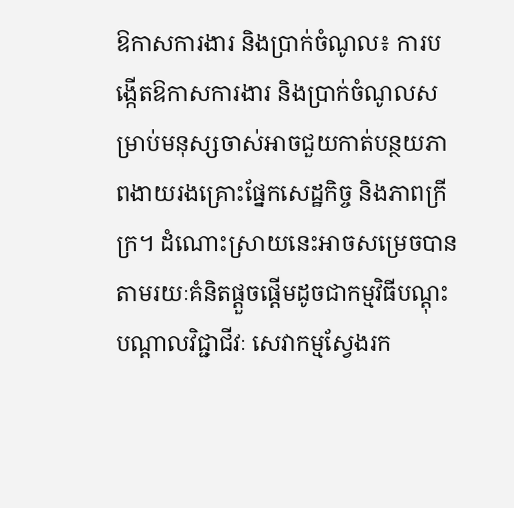ឱកាសការងារ និងប្រាក់ចំណូល៖ ការបង្កើតឱកាសការងារ និងប្រាក់ចំណូលសម្រាប់មនុស្សចាស់អាចជួយកាត់បន្ថយភាពងាយរងគ្រោះផ្នែកសេដ្ឋកិច្ច និងភាពក្រីក្រ។ ដំណោះស្រាយនេះអាចសម្រេចបានតាមរយៈគំនិតផ្តួចផ្តើមដូចជាកម្មវិធីបណ្តុះបណ្តាលវិជ្ជាជីវៈ សេវាកម្មស្វែងរក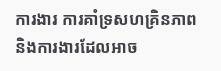ការងារ ការគាំទ្រសហគ្រិនភាព និងការងារដែលអាច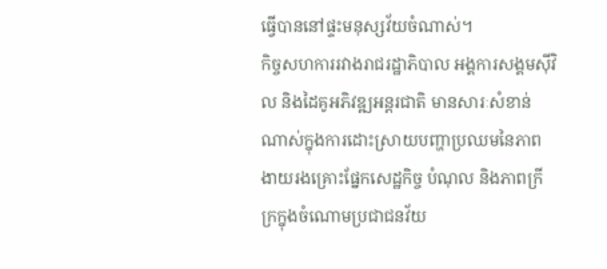ធ្វើបាននៅផ្ទះមនុស្សវ័យចំណាស់។
កិច្ចសហការរវាងរាជរដ្ឋាភិបាល អង្គការសង្គមស៊ីវិល និងដៃគូអភិវឌ្ឍអន្តរជាតិ មានសារៈសំខាន់ណាស់ក្នុងការដោះស្រាយបញ្ហាប្រឈមនៃភាពងាយរងគ្រោះផ្នែកសេដ្ឋកិច្ច បំណុល និងភាពក្រីក្រក្នុងចំណោមប្រជាជនវ័យ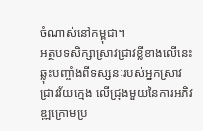ចំណាស់នៅកម្ពុជា។
អត្ថបទសិក្សាស្រាវជ្រាវខ្លីខាងលើនេះ ឆ្លុះបញ្ចាំងពីទស្សនៈរបស់អ្នកស្រាវជ្រាវវ័យក្មេង លើជ្រុងមួយនៃការអភិវឌ្ឍក្រោមប្រ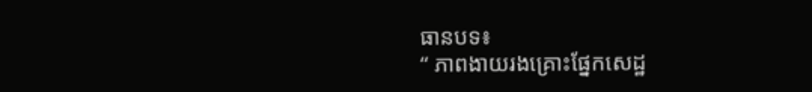ធានបទ៖
“ ភាពងាយរងគ្រោះផ្នែកសេដ្ឋ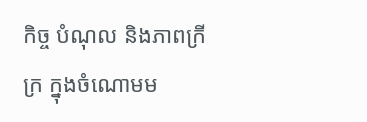កិច្ច បំណុល និងភាពក្រីក្រ ក្នុងចំណោមម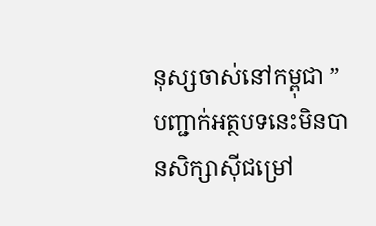នុស្សចាស់នៅកម្ពុជា ”
បញ្ជាក់អត្ថបទនេះមិនបានសិក្សាស៊ីជម្រៅ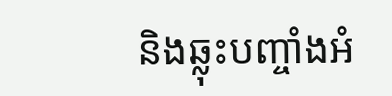និងឆ្លុះបញ្ចាំងអំ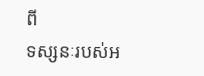ពី
ទស្សនៈរបស់អ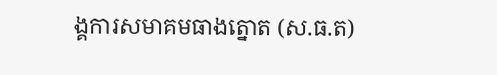ង្គការសមាគមធាងត្នោត (ស.ធ.ត)